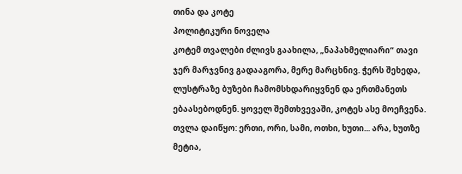თინა და კოტე
პოლიტიკური ნოველა
კოტემ თვალები ძლივს გაახილა, „ნაპახმელიარი“ თავი ჯერ მარჯვნივ გადააგორა, მერე მარცხნივ. ჭერს შეხედა, ლუსტრაზე ბუზები ჩამომსხდარიყვნენ და ერთმანეთს ებაასებოდნენ. ყოველ შემთხვევაში, კოტეს ასე მოეჩვენა. თვლა დაიწყო: ერთი, ორი, სამი, ოთხი, ხუთი... არა, ხუთზე მეტია,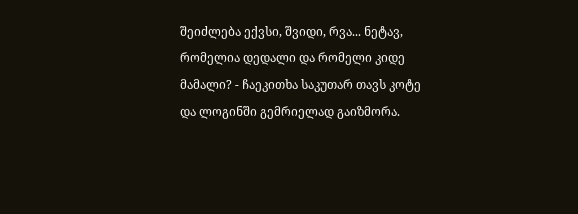შეიძლება ექვსი, შვიდი, რვა... ნეტავ, რომელია დედალი და რომელი კიდე მამალი? - ჩაეკითხა საკუთარ თავს კოტე და ლოგინში გემრიელად გაიზმორა.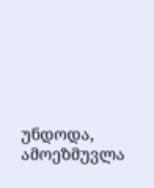უნდოდა, ამოეზმუვლა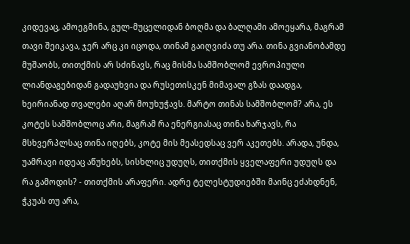კიდევაც, ამოეგმინა, გულ-მუცელიდან ბოღმა და ბალღამი ამოეყარა, მაგრამ თავი შეიკავა, ჯერ არც კი იცოდა, თინამ გაიღვიძა თუ არა. თინა გვიანობამდე მუშაობს, თითქმის არ სძინავს, რაც მისმა სამშობლომ ევროპიული ლიანდაგებიდან გადაუხვია და რუსეთისკენ მიმავალ გზას დაადგა, ხეირიანად თვალები აღარ მოუხუჭავს. მარტო თინას სამშობლომ? არა, ეს კოტეს სამშობლოც არი, მაგრამ რა ენერგიასაც თინა ხარჯავს, რა მსხვერპლსაც თინა იღებს, კოტე მის მეასედსაც ვერ აკეთებს. არადა, უნდა, უამრავი იდეაც აწუხებს, სისხლიც უდუღს, თითქმის ყველაფერი უდუღს და რა გამოდის? - თითქმის არაფერი. ადრე ტელესტუდიებში მაინც ეძახდნენ, ჭკუას თუ არა,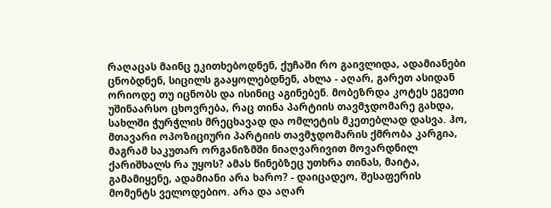რაღაცას მაინც ეკითხებოდნენ, ქუჩაში რო გაივლიდა, ადამიანები ცნობდნენ, სიცილს გააყოლებდნენ, ახლა - აღარ, გარეთ ასიდან ორიოდე თუ იცნობს და ისინიც აგინებენ. მობეზრდა კოტეს ეგეთი უშინაარსო ცხოვრება, რაც თინა პარტიის თავმჯდომარე გახდა, სახლში ჭურჭლის მრეცხავად და ომლეტის მკეთებლად დასვა. ჰო, მთავარი ოპოზიციური პარტიის თავმჯდომარის ქმრობა კარგია, მაგრამ საკუთარ ორგანიზმში ნიაღვარივით მოვარდნილ ქარიშხალს რა უყოს? ამას წინებზეც უთხრა თინას, მაიტა, გამამიყენე, ადამიანი არა ხარო? - დაიცადეო, შესაფერის მომენტს ველოდებიო. არა და აღარ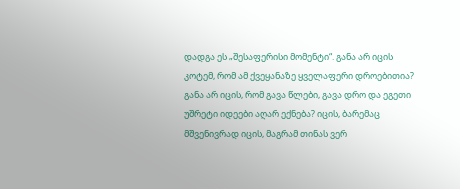დადგა ეს „შესაფერისი მომენტი“. განა არ იცის კოტემ, რომ ამ ქვეყანაზე ყველაფერი დროებითია? განა არ იცის, რომ გავა წლები, გავა დრო და ეგეთი უშრეტი იდეები აღარ ექნება? იცის, ბარემაც მშვენივრად იცის, მაგრამ თინას ვერ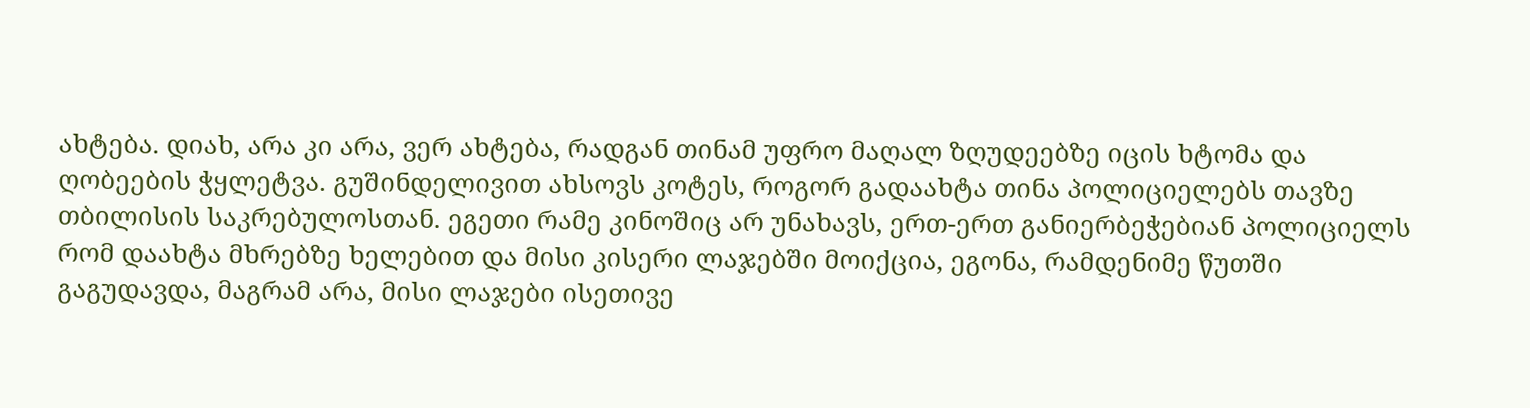ახტება. დიახ, არა კი არა, ვერ ახტება, რადგან თინამ უფრო მაღალ ზღუდეებზე იცის ხტომა და ღობეების ჭყლეტვა. გუშინდელივით ახსოვს კოტეს, როგორ გადაახტა თინა პოლიციელებს თავზე თბილისის საკრებულოსთან. ეგეთი რამე კინოშიც არ უნახავს, ერთ-ერთ განიერბეჭებიან პოლიციელს რომ დაახტა მხრებზე ხელებით და მისი კისერი ლაჯებში მოიქცია, ეგონა, რამდენიმე წუთში გაგუდავდა, მაგრამ არა, მისი ლაჯები ისეთივე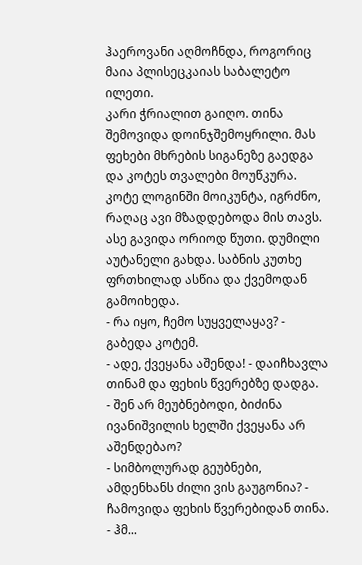ჰაეროვანი აღმოჩნდა, როგორიც მაია პლისეცკაიას საბალეტო ილეთი.
კარი ჭრიალით გაიღო. თინა შემოვიდა დოინჯშემოყრილი. მას ფეხები მხრების სიგანეზე გაედგა და კოტეს თვალები მოუწკურა. კოტე ლოგინში მოიკუნტა, იგრძნო, რაღაც ავი მზადდებოდა მის თავს. ასე გავიდა ორიოდ წუთი. დუმილი აუტანელი გახდა. საბნის კუთხე ფრთხილად ასწია და ქვემოდან გამოიხედა.
- რა იყო, ჩემო სუყველაყავ? - გაბედა კოტემ.
- ადე, ქვეყანა აშენდა! - დაიჩხავლა თინამ და ფეხის წვერებზე დადგა.
- შენ არ მეუბნებოდი, ბიძინა ივანიშვილის ხელში ქვეყანა არ აშენდებაო?
- სიმბოლურად გეუბნები, ამდენხანს ძილი ვის გაუგონია? - ჩამოვიდა ფეხის წვერებიდან თინა.
- ჰმ...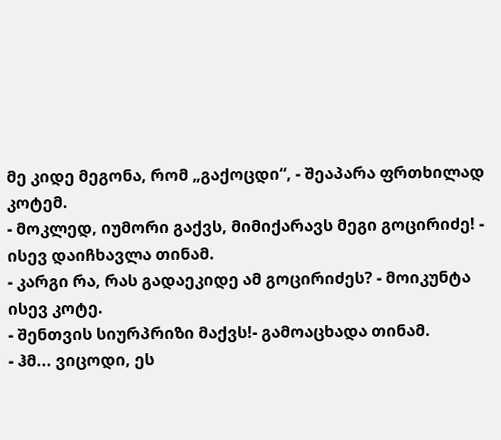მე კიდე მეგონა, რომ „გაქოცდი“, - შეაპარა ფრთხილად კოტემ.
- მოკლედ, იუმორი გაქვს, მიმიქარავს მეგი გოცირიძე! - ისევ დაიჩხავლა თინამ.
- კარგი რა, რას გადაეკიდე ამ გოცირიძეს? - მოიკუნტა ისევ კოტე.
- შენთვის სიურპრიზი მაქვს!- გამოაცხადა თინამ.
- ჰმ... ვიცოდი, ეს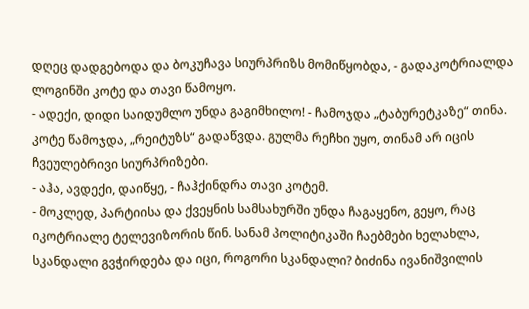დღეც დადგებოდა და ბოკუჩავა სიურპრიზს მომიწყობდა, - გადაკოტრიალდა ლოგინში კოტე და თავი წამოყო.
- ადექი, დიდი საიდუმლო უნდა გაგიმხილო! - ჩამოჯდა „ტაბურეტკაზე“ თინა.
კოტე წამოჯდა, „რეიტუზს“ გადაწვდა. გულმა რეჩხი უყო, თინამ არ იცის ჩვეულებრივი სიურპრიზები.
- აჰა, ავდექი, დაიწყე, - ჩაჰქინდრა თავი კოტემ.
- მოკლედ, პარტიისა და ქვეყნის სამსახურში უნდა ჩაგაყენო, გეყო, რაც იკოტრიალე ტელევიზორის წინ. სანამ პოლიტიკაში ჩაებმები ხელახლა, სკანდალი გვჭირდება და იცი, როგორი სკანდალი? ბიძინა ივანიშვილის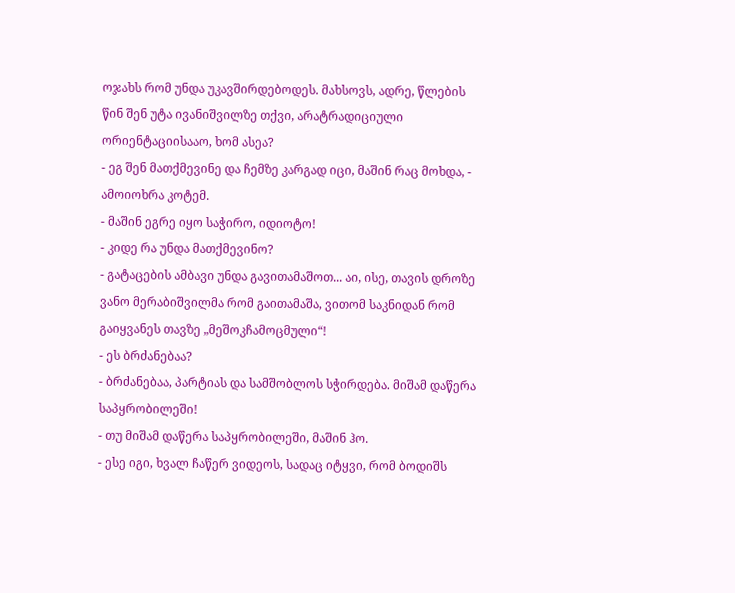ოჯახს რომ უნდა უკავშირდებოდეს. მახსოვს, ადრე, წლების წინ შენ უტა ივანიშვილზე თქვი, არატრადიციული ორიენტაციისააო, ხომ ასეა?
- ეგ შენ მათქმევინე და ჩემზე კარგად იცი, მაშინ რაც მოხდა, - ამოიოხრა კოტემ.
- მაშინ ეგრე იყო საჭირო, იდიოტო!
- კიდე რა უნდა მათქმევინო?
- გატაცების ამბავი უნდა გავითამაშოთ... აი, ისე, თავის დროზე ვანო მერაბიშვილმა რომ გაითამაშა, ვითომ საკნიდან რომ გაიყვანეს თავზე „მეშოკჩამოცმული“!
- ეს ბრძანებაა?
- ბრძანებაა, პარტიას და სამშობლოს სჭირდება. მიშამ დაწერა საპყრობილეში!
- თუ მიშამ დაწერა საპყრობილეში, მაშინ ჰო.
- ესე იგი, ხვალ ჩაწერ ვიდეოს, სადაც იტყვი, რომ ბოდიშს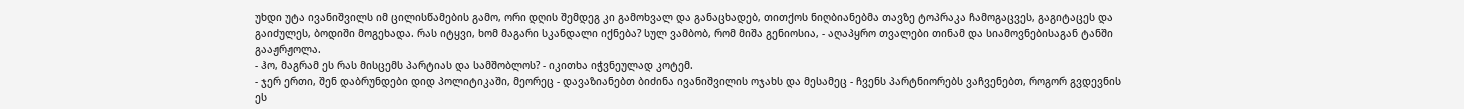უხდი უტა ივანიშვილს იმ ცილისწამების გამო, ორი დღის შემდეგ კი გამოხვალ და განაცხადებ, თითქოს ნიღბიანებმა თავზე ტოპრაკა ჩამოგაცვეს, გაგიტაცეს და გაიძულეს, ბოდიში მოგეხადა. რას იტყვი, ხომ მაგარი სკანდალი იქნება? სულ ვამბობ, რომ მიშა გენიოსია, - აღაპყრო თვალები თინამ და სიამოვნებისაგან ტანში გააჟრჟოლა.
- ჰო, მაგრამ ეს რას მისცემს პარტიას და სამშობლოს? - იკითხა იჭვნეულად კოტემ.
- ჯერ ერთი, შენ დაბრუნდები დიდ პოლიტიკაში, მეორეც - დავაზიანებთ ბიძინა ივანიშვილის ოჯახს და მესამეც - ჩვენს პარტნიორებს ვაჩვენებთ, როგორ გვდევნის ეს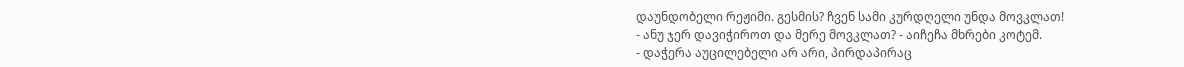დაუნდობელი რეჟიმი. გესმის? ჩვენ სამი კურდღელი უნდა მოვკლათ!
- ანუ ჯერ დავიჭიროთ და მერე მოვკლათ? - აიჩეჩა მხრები კოტემ.
- დაჭერა აუცილებელი არ არი, პირდაპირაც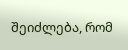შეიძლება, რომ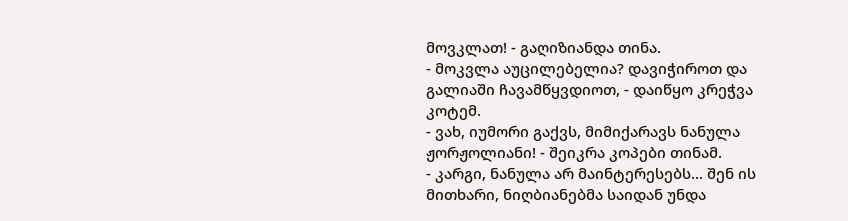მოვკლათ! - გაღიზიანდა თინა.
- მოკვლა აუცილებელია? დავიჭიროთ და გალიაში ჩავამწყვდიოთ, - დაიწყო კრეჭვა კოტემ.
- ვახ, იუმორი გაქვს, მიმიქარავს ნანულა ჟორჟოლიანი! - შეიკრა კოპები თინამ.
- კარგი, ნანულა არ მაინტერესებს... შენ ის მითხარი, ნიღბიანებმა საიდან უნდა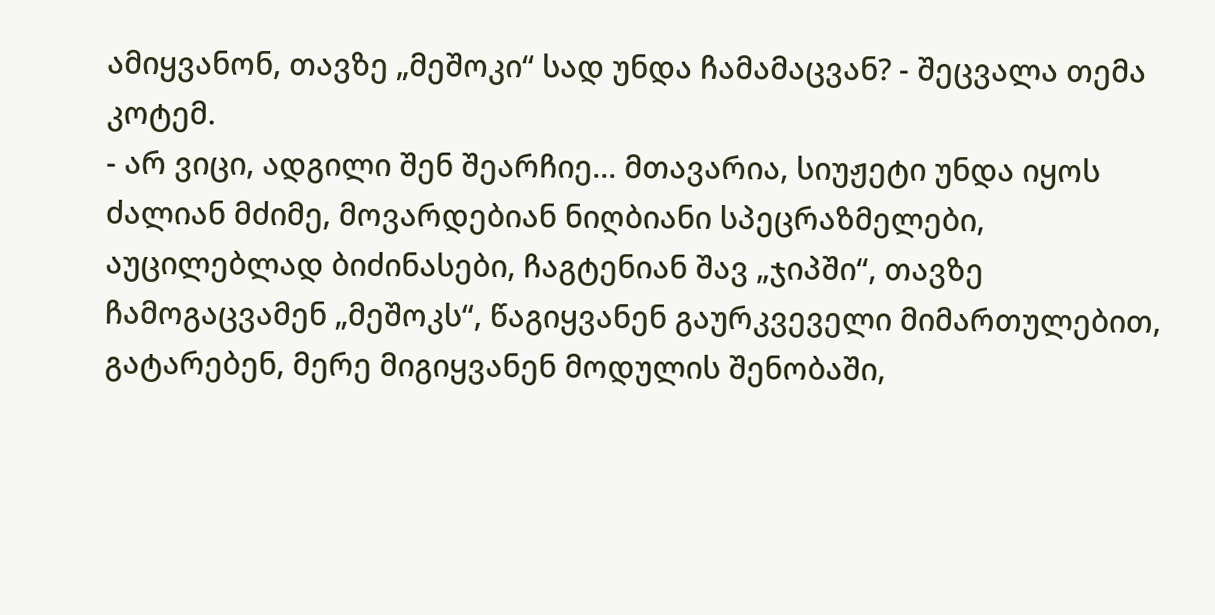ამიყვანონ, თავზე „მეშოკი“ სად უნდა ჩამამაცვან? - შეცვალა თემა კოტემ.
- არ ვიცი, ადგილი შენ შეარჩიე... მთავარია, სიუჟეტი უნდა იყოს ძალიან მძიმე, მოვარდებიან ნიღბიანი სპეცრაზმელები, აუცილებლად ბიძინასები, ჩაგტენიან შავ „ჯიპში“, თავზე ჩამოგაცვამენ „მეშოკს“, წაგიყვანენ გაურკვეველი მიმართულებით, გატარებენ, მერე მიგიყვანენ მოდულის შენობაში,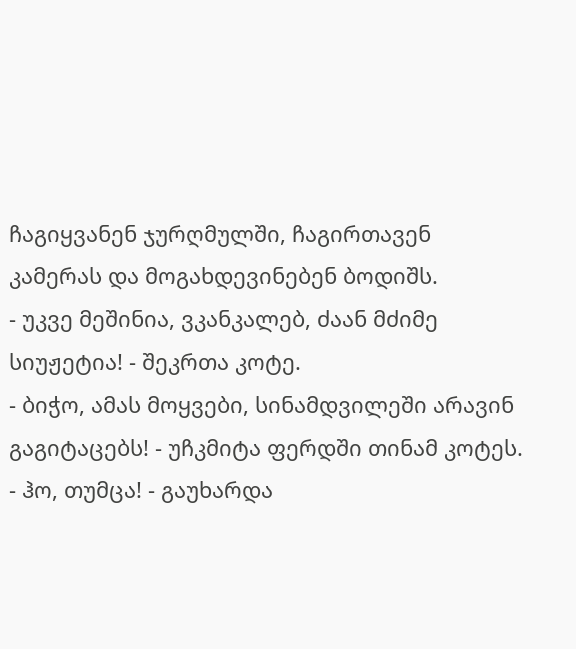ჩაგიყვანენ ჯურღმულში, ჩაგირთავენ კამერას და მოგახდევინებენ ბოდიშს.
- უკვე მეშინია, ვკანკალებ, ძაან მძიმე სიუჟეტია! - შეკრთა კოტე.
- ბიჭო, ამას მოყვები, სინამდვილეში არავინ გაგიტაცებს! - უჩკმიტა ფერდში თინამ კოტეს.
- ჰო, თუმცა! - გაუხარდა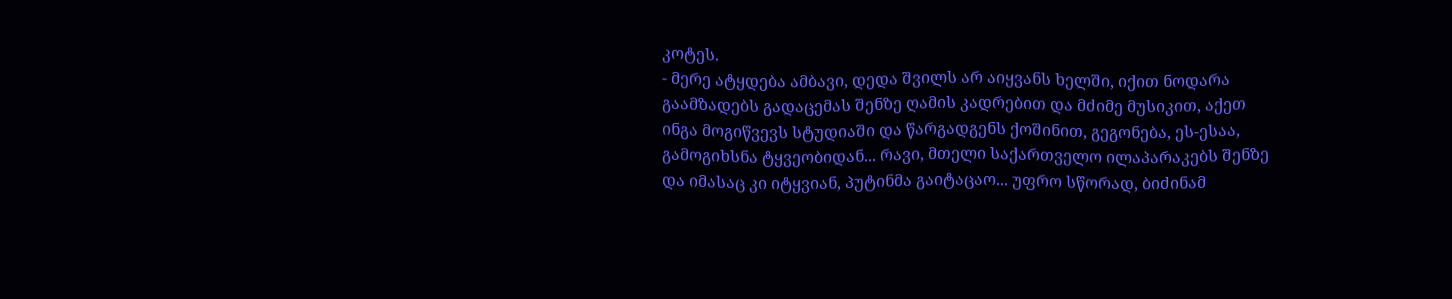კოტეს.
- მერე ატყდება ამბავი, დედა შვილს არ აიყვანს ხელში, იქით ნოდარა გაამზადებს გადაცემას შენზე ღამის კადრებით და მძიმე მუსიკით, აქეთ ინგა მოგიწვევს სტუდიაში და წარგადგენს ქოშინით, გეგონება, ეს-ესაა, გამოგიხსნა ტყვეობიდან... რავი, მთელი საქართველო ილაპარაკებს შენზე და იმასაც კი იტყვიან, პუტინმა გაიტაცაო... უფრო სწორად, ბიძინამ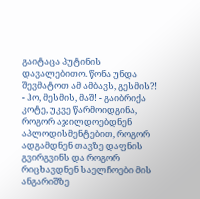გაიტაცა პუტინის დავალებითო. წონა უნდა შევმატოთ ამ ამბავს, გესმის?!
- ჰო, მესმის, მაშ! - გაიბრიქა კოტე, უკვე წარმოიდგინა, როგორ აჯილდოებდნენ აპლოდისმენტებით, როგორ ადგამდნენ თავზე დაფნის გვირგვინს და როგორ რიცხავდნენ საელჩოები მის ანგარიშზე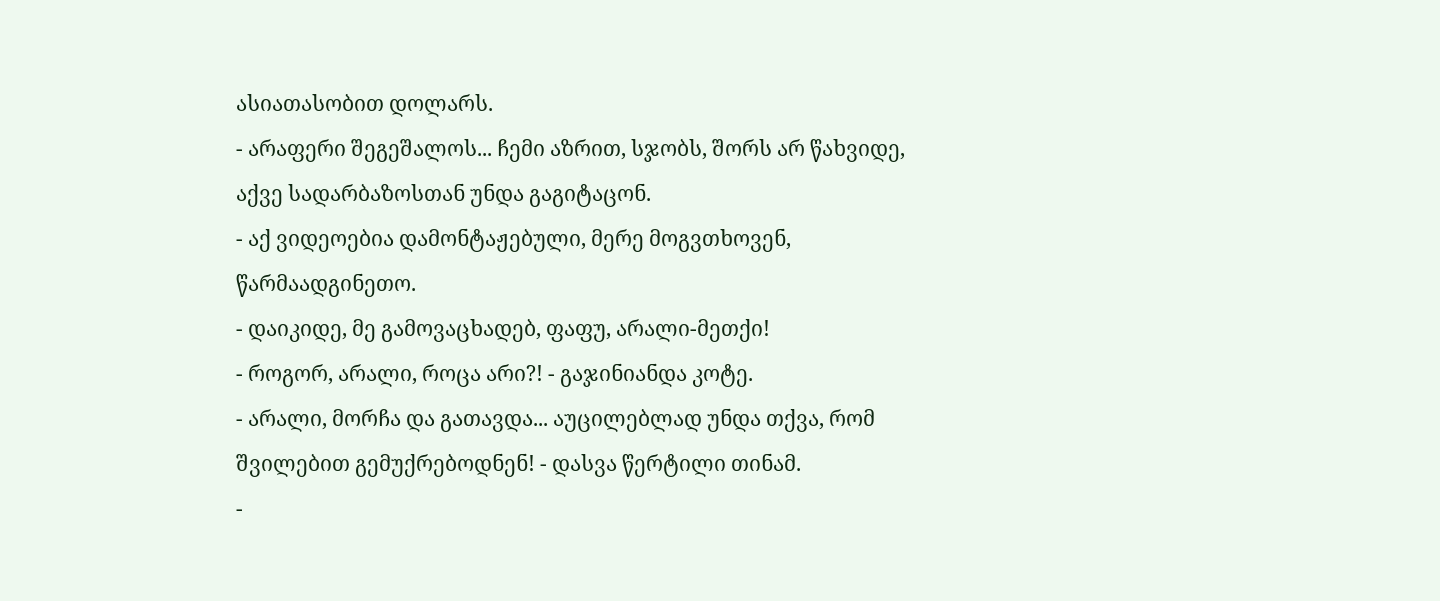ასიათასობით დოლარს.
- არაფერი შეგეშალოს... ჩემი აზრით, სჯობს, შორს არ წახვიდე, აქვე სადარბაზოსთან უნდა გაგიტაცონ.
- აქ ვიდეოებია დამონტაჟებული, მერე მოგვთხოვენ, წარმაადგინეთო.
- დაიკიდე, მე გამოვაცხადებ, ფაფუ, არალი-მეთქი!
- როგორ, არალი, როცა არი?! - გაჯინიანდა კოტე.
- არალი, მორჩა და გათავდა... აუცილებლად უნდა თქვა, რომ შვილებით გემუქრებოდნენ! - დასვა წერტილი თინამ.
-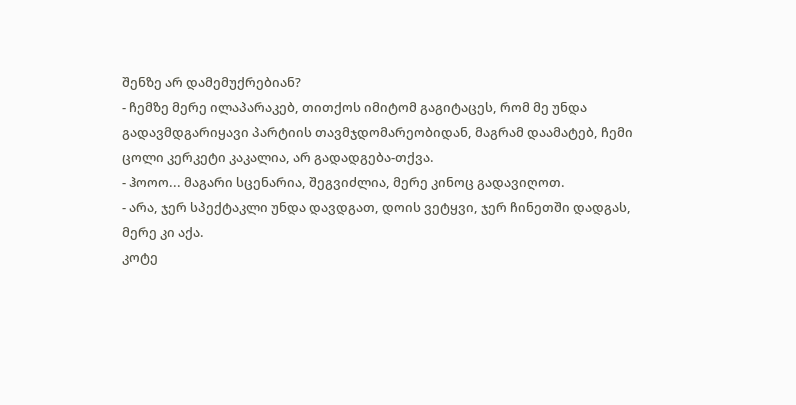შენზე არ დამემუქრებიან?
- ჩემზე მერე ილაპარაკებ, თითქოს იმიტომ გაგიტაცეს, რომ მე უნდა გადავმდგარიყავი პარტიის თავმჯდომარეობიდან, მაგრამ დაამატებ, ჩემი ცოლი კერკეტი კაკალია, არ გადადგება-თქვა.
- ჰოოო... მაგარი სცენარია, შეგვიძლია, მერე კინოც გადავიღოთ.
- არა, ჯერ სპექტაკლი უნდა დავდგათ, დოის ვეტყვი, ჯერ ჩინეთში დადგას, მერე კი აქა.
კოტე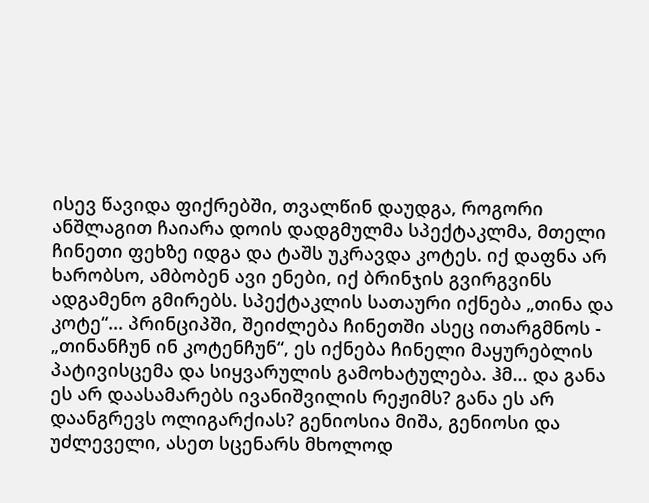ისევ წავიდა ფიქრებში, თვალწინ დაუდგა, როგორი ანშლაგით ჩაიარა დოის დადგმულმა სპექტაკლმა, მთელი ჩინეთი ფეხზე იდგა და ტაშს უკრავდა კოტეს. იქ დაფნა არ ხარობსო, ამბობენ ავი ენები, იქ ბრინჯის გვირგვინს ადგამენო გმირებს. სპექტაკლის სათაური იქნება „თინა და კოტე“... პრინციპში, შეიძლება ჩინეთში ასეც ითარგმნოს - „თინანჩუნ ინ კოტენჩუნ“, ეს იქნება ჩინელი მაყურებლის პატივისცემა და სიყვარულის გამოხატულება. ჰმ... და განა ეს არ დაასამარებს ივანიშვილის რეჟიმს? განა ეს არ დაანგრევს ოლიგარქიას? გენიოსია მიშა, გენიოსი და უძლეველი, ასეთ სცენარს მხოლოდ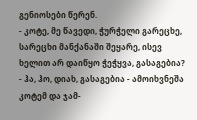გენიოსები წერენ.
- კოტე, მე წავედი, ჭურჭელი გარეცხე, სარეცხი მანქანაში შეყარე, ისევ ხელით არ დაიწყო ჭეჭყვა, გასაგებია?
- ჰა, ჰო, დიახ, გასაგებია - ამოიხვნეშა კოტემ და ჯამ-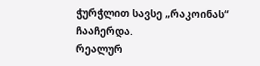ჭურჭლით სავსე „რაკოინას“ ჩააჩერდა.
რეალურ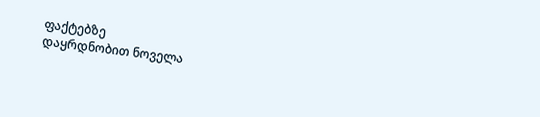ფაქტებზე
დაყრდნობით ნოველა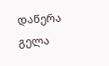დაწერა
გელა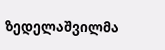ზედელაშვილმა